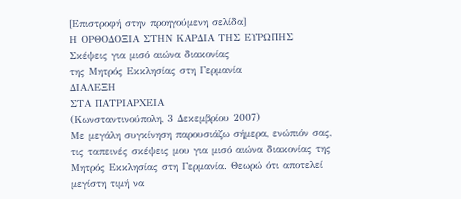[Επιστροφή στην προηγούμενη σελίδα]
Η ΟΡΘΟΔΟΞΙΑ ΣΤΗΝ ΚΑΡΔΙΑ ΤΗΣ ΕΥΡΩΠΗΣ
Σκέψεις για μισό αιώνα διακονίας
της Μητρός Εκκλησίας στη Γερμανία
ΔIAΛEΞH
ΣΤΑ ΠΑΤΡΙΑΡΧΕΙΑ
(Κωνσταντινούπολη, 3 Δεκεμβρίου 2007)
Με μεγάλη συγκίνηση παρουσιάζω σήμερα, ενώπιόν σας, τις ταπεινές σκέψεις μου για μισό αιώνα διακονίας της Μητρός Εκκλησίας στη Γερμανία. Θεωρώ ότι αποτελεί μεγίστη τιμή να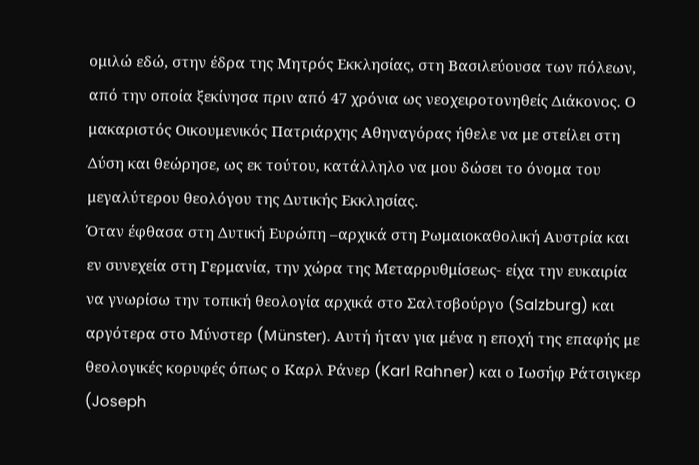ομιλώ εδώ, στην έδρα της Μητρός Εκκλησίας, στη Βασιλεύουσα των πόλεων, από την οποία ξεκίνησα πριν από 47 χρόνια ως νεοχειροτονηθείς Διάκονος. Ο μακαριστός Οικουμενικός Πατριάρχης Αθηναγόρας ήθελε να με στείλει στη Δύση και θεώρησε, ως εκ τούτου, κατάλληλο να μου δώσει το όνομα του μεγαλύτερου θεολόγου της Δυτικής Εκκλησίας.
Όταν έφθασα στη Δυτική Ευρώπη –αρχικά στη Ρωμαιοκαθολική Αυστρία και εν συνεχεία στη Γερμανία, την χώρα της Μεταρρυθμίσεως- είχα την ευκαιρία να γνωρίσω την τοπική θεολογία αρχικά στο Σαλτσβούργο (Salzburg) και αργότερα στο Mύνστερ (Münster). Aυτή ήταν για μένα η εποχή της επαφής με θεολογικές κορυφές όπως ο Kαρλ Pάνερ (Karl Rahner) και ο Ιωσήφ Pάτσιγκερ (Joseph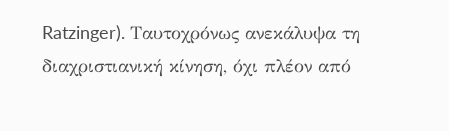Ratzinger). Tαυτοχρόνως ανεκάλυψα τη διαχριστιανική κίνηση, όχι πλέον από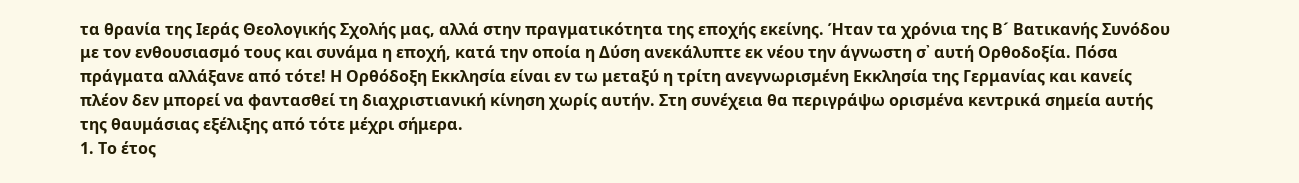τα θρανία της Ιεράς Θεολογικής Σχολής μας, αλλά στην πραγματικότητα της εποχής εκείνης. Ήταν τα χρόνια της Β´ Βατικανής Συνόδου με τον ενθουσιασμό τους και συνάμα η εποχή, κατά την οποία η Δύση ανεκάλυπτε εκ νέου την άγνωστη σ᾽ αυτή Ορθοδοξία. Πόσα πράγματα αλλάξανε από τότε! Η Ορθόδοξη Εκκλησία είναι εν τω μεταξύ η τρίτη ανεγνωρισμένη Εκκλησία της Γερμανίας και κανείς πλέον δεν μπορεί να φαντασθεί τη διαχριστιανική κίνηση χωρίς αυτήν. Στη συνέχεια θα περιγράψω ορισμένα κεντρικά σημεία αυτής της θαυμάσιας εξέλιξης από τότε μέχρι σήμερα.
1. Το έτος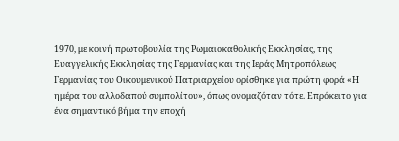1970, με κοινή πρωτοβουλία της Ρωμαιοκαθολικής Εκκλησίας, της Ευαγγελικής Εκκλησίας της Γερμανίας και της Ιεράς Μητροπόλεως Γερμανίας του Οικουμενικού Πατριαρχείου ορίσθηκε για πρώτη φορά «Η ημέρα του αλλοδαπού συμπολίτου», όπως ονομαζόταν τότε. Επρόκειτο για ένα σημαντικό βήμα την εποχή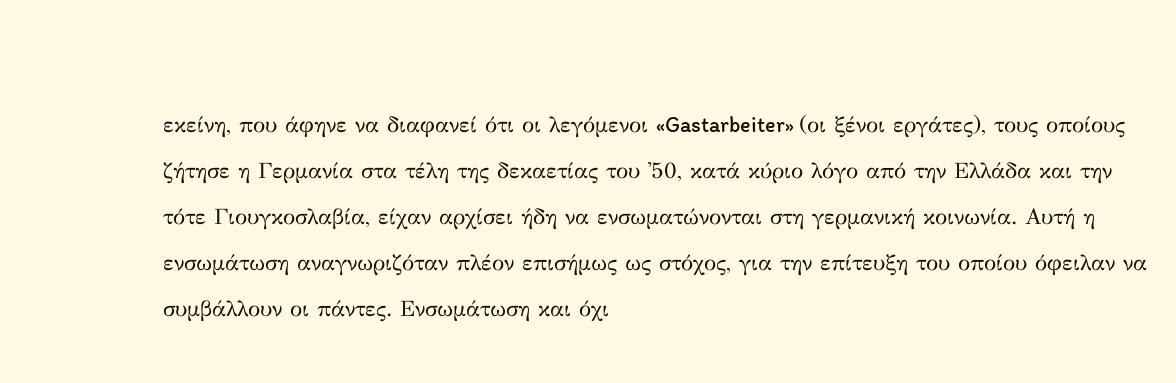εκείνη, που άφηνε να διαφανεί ότι οι λεγόμενοι «Gastarbeiter» (οι ξένοι εργάτες), τους οποίους ζήτησε η Γερμανία στα τέλη της δεκαετίας του ᾽50, κατά κύριο λόγο από την Ελλάδα και την τότε Γιουγκοσλαβία, είχαν αρχίσει ήδη να ενσωματώνονται στη γερμανική κοινωνία. Αυτή η ενσωμάτωση αναγνωριζόταν πλέον επισήμως ως στόχος, για την επίτευξη του οποίου όφειλαν να συμβάλλουν οι πάντες. Ενσωμάτωση και όχι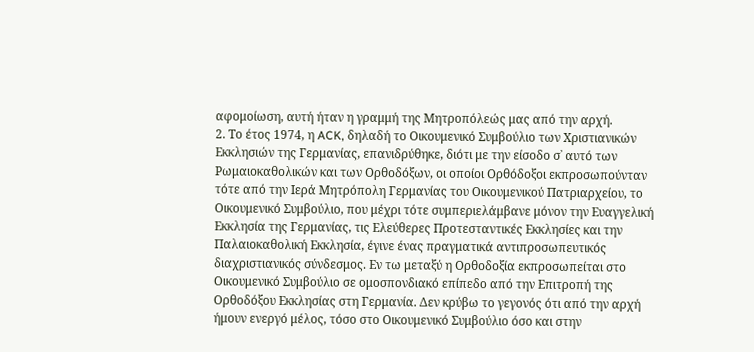αφομοίωση, αυτή ήταν η γραμμή της Μητροπόλεώς μας από την αρχή.
2. Το έτος 1974, η ACK, δηλαδή το Οικουμενικό Συμβούλιο των Χριστιανικών Εκκλησιών της Γερμανίας, επανιδρύθηκε, διότι με την είσοδο σ᾽ αυτό των Ρωμαιοκαθολικών και των Ορθοδόξων, οι οποίοι Ορθόδοξοι εκπροσωπούνταν τότε από την Ιερά Μητρόπολη Γερμανίας του Οικουμενικού Πατριαρχείου, το Οικουμενικό Συμβούλιο, που μέχρι τότε συμπεριελάμβανε μόνον την Ευαγγελική Εκκλησία της Γερμανίας, τις Ελεύθερες Προτεσταντικές Εκκλησίες και την Παλαιοκαθολική Εκκλησία, έγινε ένας πραγματικά αντιπροσωπευτικός διαχριστιανικός σύνδεσμος. Εν τω μεταξύ η Ορθοδοξία εκπροσωπείται στο Οικουμενικό Συμβούλιο σε ομοσπονδιακό επίπεδο από την Επιτροπή της Ορθοδόξου Εκκλησίας στη Γερμανία. Δεν κρύβω το γεγονός ότι από την αρχή ήμουν ενεργό μέλος, τόσο στο Οικουμενικό Συμβούλιο όσο και στην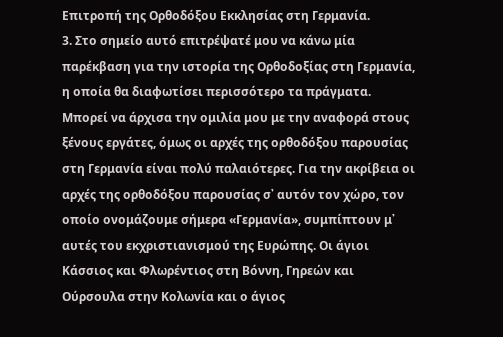Επιτροπή της Ορθοδόξου Εκκλησίας στη Γερμανία.
3. Στο σημείο αυτό επιτρέψατέ μου να κάνω μία παρέκβαση για την ιστορία της Ορθοδοξίας στη Γερμανία, η οποία θα διαφωτίσει περισσότερο τα πράγματα. Μπορεί να άρχισα την ομιλία μου με την αναφορά στους ξένους εργάτες, όμως οι αρχές της ορθοδόξου παρουσίας στη Γερμανία είναι πολύ παλαιότερες. Για την ακρίβεια οι αρχές της ορθοδόξου παρουσίας σ᾽ αυτόν τον χώρο, τον οποίο ονομάζουμε σήμερα «Γερμανία», συμπίπτουν μ᾽ αυτές του εκχριστιανισμού της Ευρώπης. Οι άγιοι Κάσσιος και Φλωρέντιος στη Βόννη, Γηρεών και Ούρσουλα στην Κολωνία και ο άγιος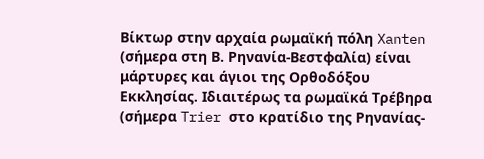Βίκτωρ στην αρχαία ρωμαϊκή πόλη Xanten (σήμερα στη Β. Ρηνανία-Βεστφαλία) είναι μάρτυρες και άγιοι της Ορθοδόξου Εκκλησίας. Ιδιαιτέρως τα ρωμαϊκά Τρέβηρα (σήμερα Trier στο κρατίδιο της Ρηνανίας-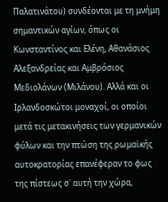Παλατινάτου) συνδέονται με τη μνήμη σημαντικών αγίων, όπως οι Κωνσταντίνος και Ελένη, Αθανάσιος Αλεξανδρείας και Αμβρόσιος Μεδιολάνων (Μιλάνου). Αλλά και οι Ιρλανδοσκώτοι μοναχοί, οι οποίοι μετά τις μετακινήσεις των γερμανικών φύλων και την πτώση της ρωμαϊκής αυτοκρατορίας επανέφεραν το φως της πίστεως σ᾽ αυτή την χώρα,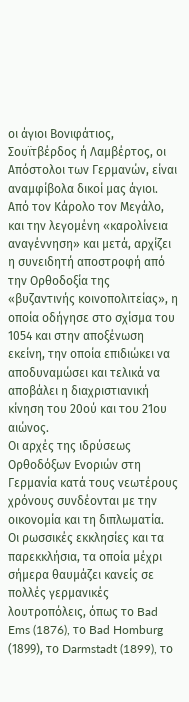οι άγιοι Βονιφάτιος, Σουϊτβέρδος ή Λαμβέρτος, οι Απόστολοι των Γερμανών, είναι αναμφίβολα δικοί μας άγιοι. Από τον Κάρολο τον Μεγάλο, και την λεγομένη «καρολίνεια αναγέννηση» και μετά, αρχίζει η συνειδητή αποστροφή από την Ορθοδοξία της «βυζαντινής κοινοπολιτείας», η οποία οδήγησε στο σχίσμα του 1054 και στην αποξένωση εκείνη, την οποία επιδιώκει να αποδυναμώσει και τελικά να αποβάλει η διαχριστιανική κίνηση του 20ού και του 21ου αιώνος.
Οι αρχές της ιδρύσεως Ορθοδόξων Ενοριών στη Γερμανία κατά τους νεωτέρους χρόνους συνδέονται με την οικονομία και τη διπλωματία.
Οι ρωσσικές εκκλησίες και τα παρεκκλήσια, τα οποία μέχρι σήμερα θαυμάζει κανείς σε πολλές γερμανικές λουτροπόλεις, όπως το Bad Ems (1876), το Bad Homburg (1899), το Darmstadt (1899), το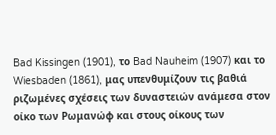Bad Kissingen (1901), το Bad Nauheim (1907) και το Wiesbaden (1861), μας υπενθυμίζουν τις βαθιά ριζωμένες σχέσεις των δυναστειών ανάμεσα στον οίκο των Ρωμανώφ και στους οίκους των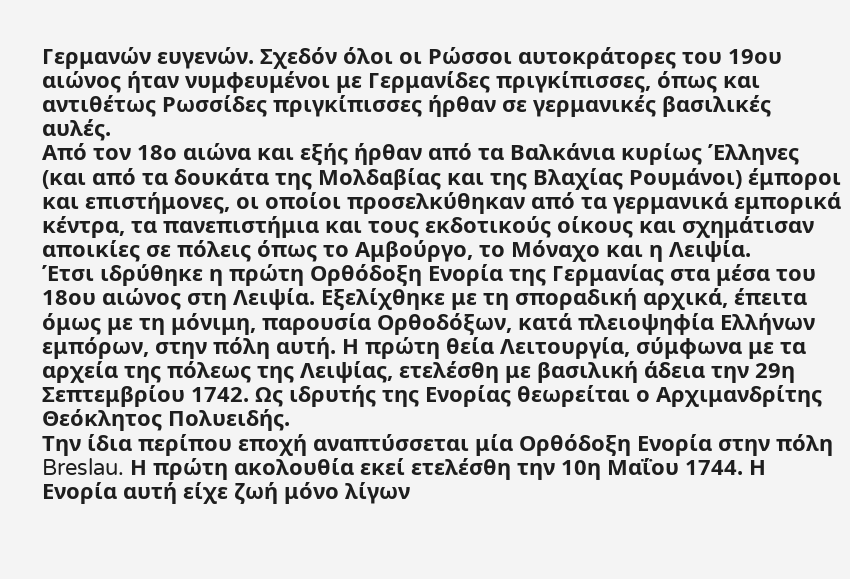Γερμανών ευγενών. Σχεδόν όλοι οι Ρώσσοι αυτοκράτορες του 19ου αιώνος ήταν νυμφευμένοι με Γερμανίδες πριγκίπισσες, όπως και αντιθέτως Ρωσσίδες πριγκίπισσες ήρθαν σε γερμανικές βασιλικές αυλές.
Από τον 18ο αιώνα και εξής ήρθαν από τα Βαλκάνια κυρίως Έλληνες (και από τα δουκάτα της Μολδαβίας και της Βλαχίας Ρουμάνοι) έμποροι και επιστήμονες, οι οποίοι προσελκύθηκαν από τα γερμανικά εμπορικά κέντρα, τα πανεπιστήμια και τους εκδοτικούς οίκους και σχημάτισαν αποικίες σε πόλεις όπως το Αμβούργο, το Μόναχο και η Λειψία.
Έτσι ιδρύθηκε η πρώτη Ορθόδοξη Ενορία της Γερμανίας στα μέσα του 18ου αιώνος στη Λειψία. Εξελίχθηκε με τη σποραδική αρχικά, έπειτα όμως με τη μόνιμη, παρουσία Ορθοδόξων, κατά πλειοψηφία Ελλήνων εμπόρων, στην πόλη αυτή. Η πρώτη θεία Λειτουργία, σύμφωνα με τα αρχεία της πόλεως της Λειψίας, ετελέσθη με βασιλική άδεια την 29η Σεπτεμβρίου 1742. Ως ιδρυτής της Ενορίας θεωρείται ο Αρχιμανδρίτης Θεόκλητος Πολυειδής.
Την ίδια περίπου εποχή αναπτύσσεται μία Ορθόδοξη Ενορία στην πόλη Breslau. Η πρώτη ακολουθία εκεί ετελέσθη την 10η Μαΐου 1744. Η Ενορία αυτή είχε ζωή μόνο λίγων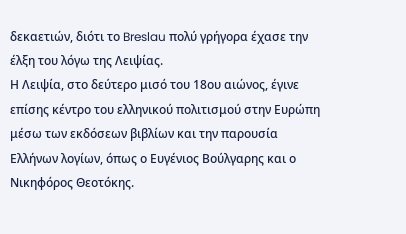δεκαετιών, διότι το Breslau πολύ γρήγορα έχασε την έλξη του λόγω της Λειψίας.
Η Λειψία, στο δεύτερο μισό του 18ου αιώνος, έγινε επίσης κέντρο του ελληνικού πολιτισμού στην Ευρώπη μέσω των εκδόσεων βιβλίων και την παρουσία Ελλήνων λογίων, όπως ο Ευγένιος Βούλγαρης και ο Νικηφόρος Θεοτόκης.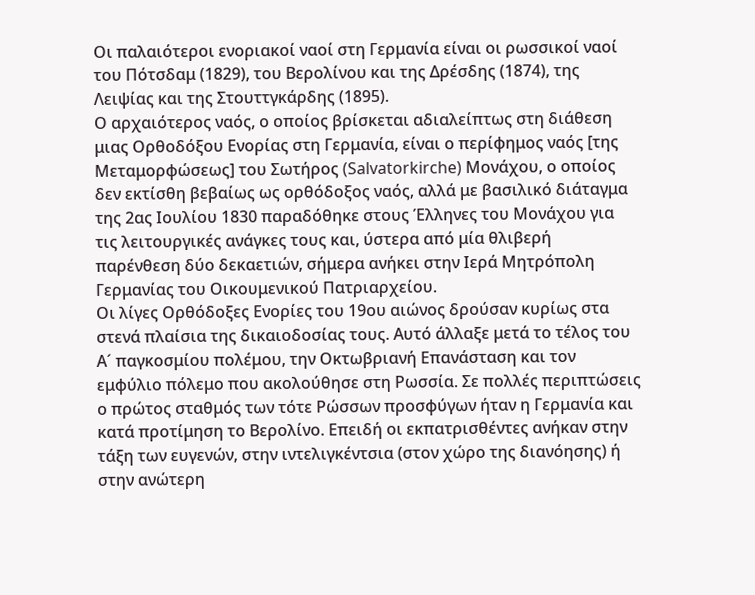Οι παλαιότεροι ενοριακοί ναοί στη Γερμανία είναι οι ρωσσικοί ναοί του Πότσδαμ (1829), του Βερολίνου και της Δρέσδης (1874), της Λειψίας και της Στουττγκάρδης (1895).
Ο αρχαιότερος ναός, ο οποίος βρίσκεται αδιαλείπτως στη διάθεση μιας Ορθοδόξου Ενορίας στη Γερμανία, είναι ο περίφημος ναός [της Μεταμορφώσεως] του Σωτήρος (Salvatorkirche) Μονάχου, ο οποίος δεν εκτίσθη βεβαίως ως ορθόδοξος ναός, αλλά με βασιλικό διάταγμα της 2ας Ιουλίου 1830 παραδόθηκε στους Έλληνες του Μονάχου για τις λειτουργικές ανάγκες τους και, ύστερα από μία θλιβερή παρένθεση δύο δεκαετιών, σήμερα ανήκει στην Ιερά Μητρόπολη Γερμανίας του Οικουμενικού Πατριαρχείου.
Οι λίγες Ορθόδοξες Ενορίες του 19ου αιώνος δρούσαν κυρίως στα στενά πλαίσια της δικαιοδοσίας τους. Αυτό άλλαξε μετά το τέλος του Α´ παγκοσμίου πολέμου, την Οκτωβριανή Επανάσταση και τον εμφύλιο πόλεμο που ακολούθησε στη Ρωσσία. Σε πολλές περιπτώσεις ο πρώτος σταθμός των τότε Ρώσσων προσφύγων ήταν η Γερμανία και κατά προτίμηση το Βερολίνο. Επειδή οι εκπατρισθέντες ανήκαν στην τάξη των ευγενών, στην ιντελιγκέντσια (στον χώρο της διανόησης) ή στην ανώτερη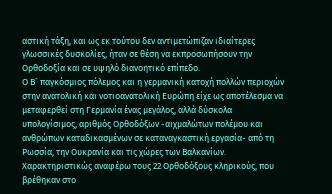αστική τάξη, και ως εκ τούτου δεν αντιμετώπιζαν ιδιαίτερες γλωσσικές δυσκολίες, ήταν σε θέση να εκπροσωπήσουν την Ορθοδοξία και σε υψηλό διανοητικό επίπεδο.
Ο Β´ παγκόσμιος πόλεμος και η γερμανική κατοχή πολλών περιοχών στην ανατολική και νοτιοανατολική Ευρώπη είχε ως αποτέλεσμα να μεταφερθεί στη Γερμανία ένας μεγάλος, αλλά δύσκολα υπολογίσιμος, αριθμός Ορθοδόξων -αιχμαλώτων πολέμου και ανθρώπων καταδικασμένων σε καταναγκαστική εργασία- από τη Ρωσσία, την Ουκρανία και τις χώρες των Βαλκανίων. Χαρακτηριστικώς αναφέρω τους 22 Ορθοδόξους κληρικούς, που βρέθηκαν στο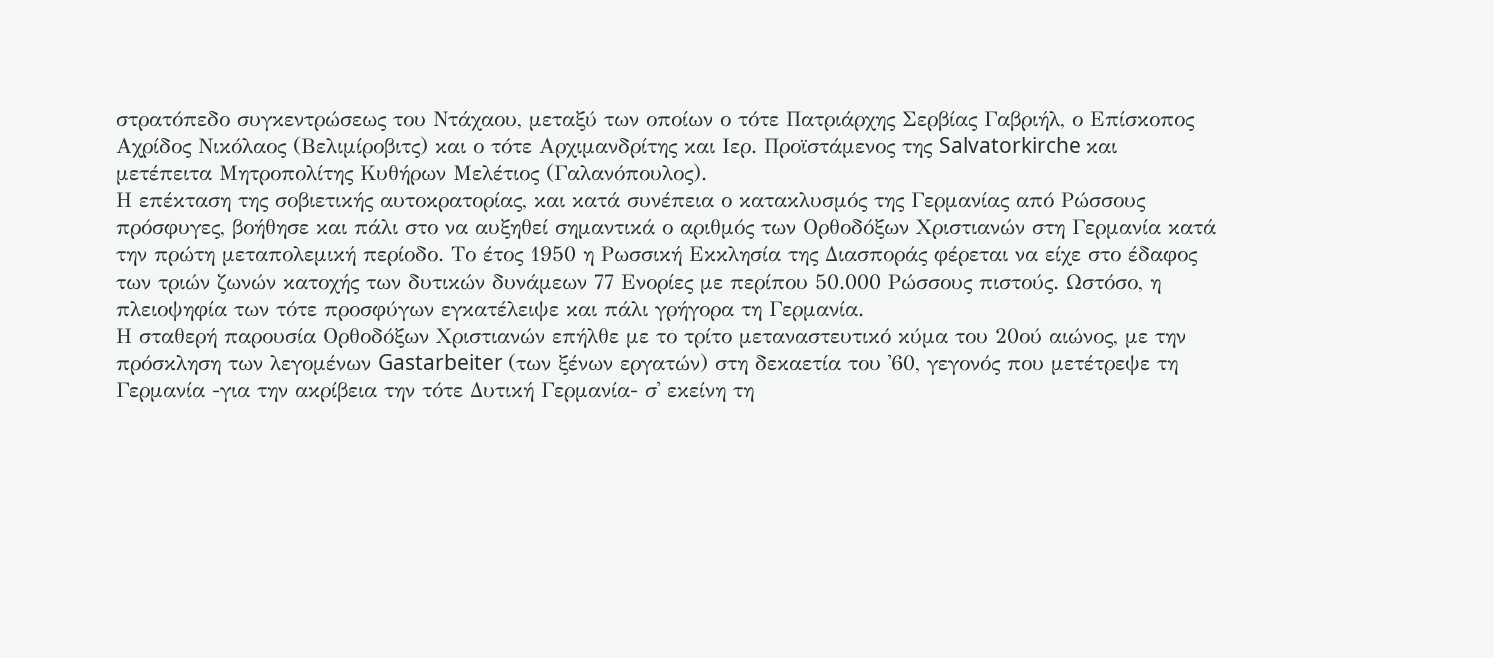στρατόπεδο συγκεντρώσεως του Ντάχαου, μεταξύ των οποίων ο τότε Πατριάρχης Σερβίας Γαβριήλ, ο Επίσκοπος Αχρίδος Νικόλαος (Βελιμίροβιτς) και ο τότε Αρχιμανδρίτης και Ιερ. Προϊστάμενος της Salvatorkirche και μετέπειτα Μητροπολίτης Κυθήρων Μελέτιος (Γαλανόπουλος).
Η επέκταση της σοβιετικής αυτοκρατορίας, και κατά συνέπεια ο κατακλυσμός της Γερμανίας από Ρώσσους πρόσφυγες, βοήθησε και πάλι στο να αυξηθεί σημαντικά ο αριθμός των Ορθοδόξων Χριστιανών στη Γερμανία κατά την πρώτη μεταπολεμική περίοδο. Το έτος 1950 η Ρωσσική Εκκλησία της Διασποράς φέρεται να είχε στο έδαφος των τριών ζωνών κατοχής των δυτικών δυνάμεων 77 Ενορίες με περίπου 50.000 Ρώσσους πιστούς. Ωστόσο, η πλειοψηφία των τότε προσφύγων εγκατέλειψε και πάλι γρήγορα τη Γερμανία.
Η σταθερή παρουσία Ορθοδόξων Χριστιανών επήλθε με το τρίτο μεταναστευτικό κύμα του 20ού αιώνος, με την πρόσκληση των λεγομένων Gastarbeiter (των ξένων εργατών) στη δεκαετία του ᾽60, γεγονός που μετέτρεψε τη Γερμανία -για την ακρίβεια την τότε Δυτική Γερμανία- σ᾽ εκείνη τη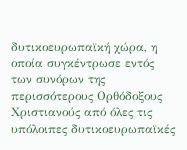δυτικοευρωπαϊκή χώρα, η οποία συγκέντρωσε εντός των συνόρων της περισσότερους Ορθόδοξους Χριστιανούς από όλες τις υπόλοιπες δυτικοευρωπαϊκές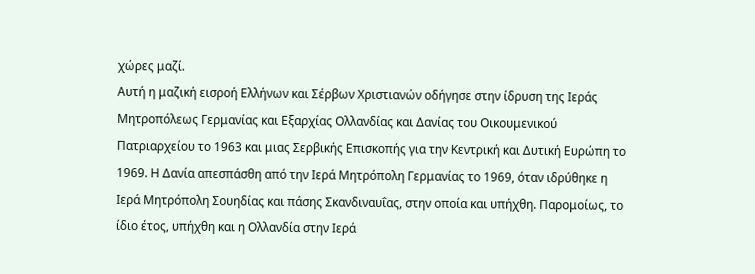χώρες μαζί.
Αυτή η μαζική εισροή Ελλήνων και Σέρβων Χριστιανών οδήγησε στην ίδρυση της Ιεράς Μητροπόλεως Γερμανίας και Εξαρχίας Ολλανδίας και Δανίας του Οικουμενικού Πατριαρχείου το 1963 και μιας Σερβικής Επισκοπής για την Κεντρική και Δυτική Ευρώπη το 1969. Η Δανία απεσπάσθη από την Ιερά Μητρόπολη Γερμανίας το 1969, όταν ιδρύθηκε η Ιερά Μητρόπολη Σουηδίας και πάσης Σκανδιναυΐας, στην οποία και υπήχθη. Παρομοίως, το ίδιο έτος, υπήχθη και η Ολλανδία στην Ιερά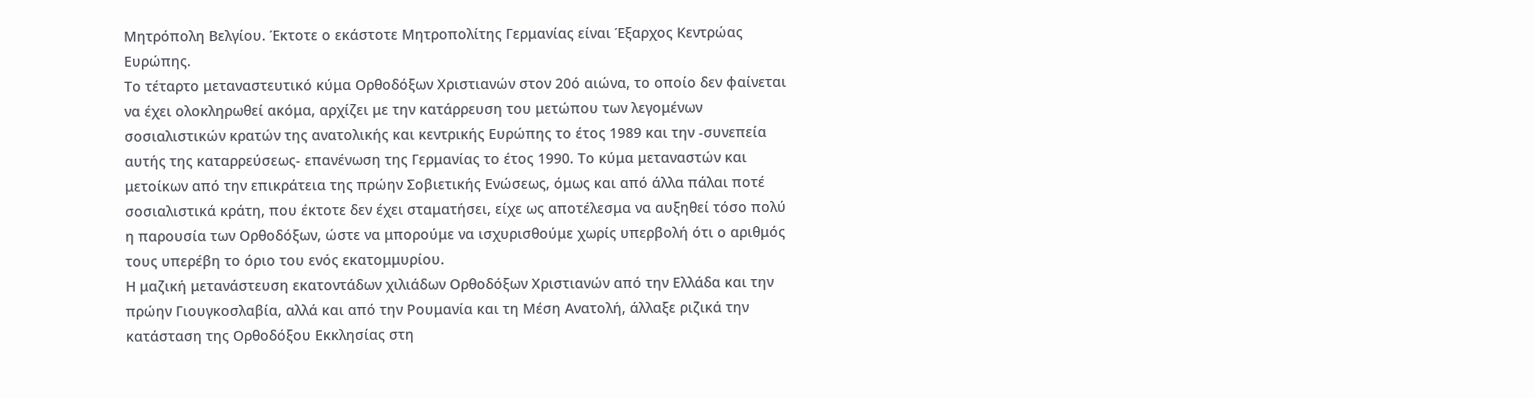Μητρόπολη Βελγίου. Έκτοτε ο εκάστοτε Μητροπολίτης Γερμανίας είναι Έξαρχος Κεντρώας Ευρώπης.
Το τέταρτο μεταναστευτικό κύμα Ορθοδόξων Χριστιανών στον 20ό αιώνα, το οποίο δεν φαίνεται να έχει ολοκληρωθεί ακόμα, αρχίζει με την κατάρρευση του μετώπου των λεγομένων σοσιαλιστικών κρατών της ανατολικής και κεντρικής Ευρώπης το έτος 1989 και την -συνεπεία αυτής της καταρρεύσεως- επανένωση της Γερμανίας το έτος 1990. Το κύμα μεταναστών και μετοίκων από την επικράτεια της πρώην Σοβιετικής Ενώσεως, όμως και από άλλα πάλαι ποτέ σοσιαλιστικά κράτη, που έκτοτε δεν έχει σταματήσει, είχε ως αποτέλεσμα να αυξηθεί τόσο πολύ η παρουσία των Ορθοδόξων, ώστε να μπορούμε να ισχυρισθούμε χωρίς υπερβολή ότι ο αριθμός τους υπερέβη το όριο του ενός εκατομμυρίου.
Η μαζική μετανάστευση εκατοντάδων χιλιάδων Ορθοδόξων Χριστιανών από την Ελλάδα και την πρώην Γιουγκοσλαβία, αλλά και από την Ρουμανία και τη Μέση Ανατολή, άλλαξε ριζικά την κατάσταση της Ορθοδόξου Εκκλησίας στη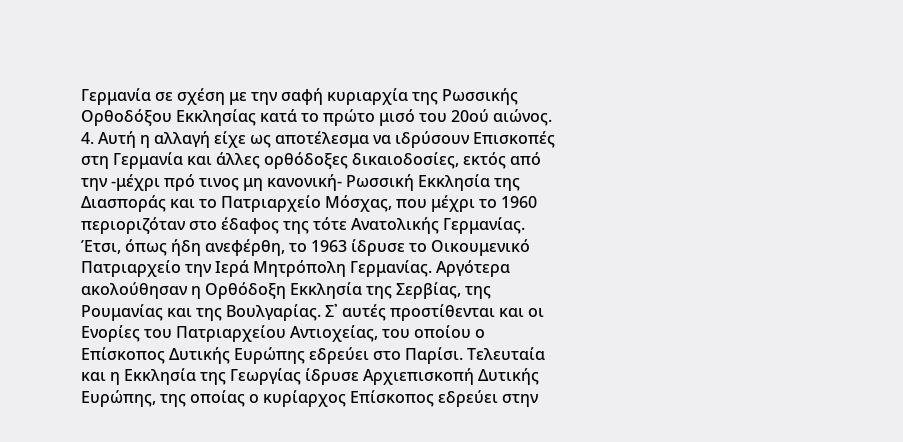Γερμανία σε σχέση με την σαφή κυριαρχία της Ρωσσικής Ορθοδόξου Εκκλησίας κατά το πρώτο μισό του 20ού αιώνος.
4. Αυτή η αλλαγή είχε ως αποτέλεσμα να ιδρύσουν Επισκοπές στη Γερμανία και άλλες ορθόδοξες δικαιοδοσίες, εκτός από την -μέχρι πρό τινος μη κανονική- Ρωσσική Εκκλησία της Διασποράς και το Πατριαρχείο Μόσχας, που μέχρι το 1960 περιοριζόταν στο έδαφος της τότε Ανατολικής Γερμανίας. Έτσι, όπως ήδη ανεφέρθη, το 1963 ίδρυσε το Οικουμενικό Πατριαρχείο την Ιερά Μητρόπολη Γερμανίας. Αργότερα ακολούθησαν η Ορθόδοξη Εκκλησία της Σερβίας, της Ρουμανίας και της Βουλγαρίας. Σ᾽ αυτές προστίθενται και οι Ενορίες του Πατριαρχείου Αντιοχείας, του οποίου ο Επίσκοπος Δυτικής Ευρώπης εδρεύει στο Παρίσι. Τελευταία και η Εκκλησία της Γεωργίας ίδρυσε Αρχιεπισκοπή Δυτικής Ευρώπης, της οποίας ο κυρίαρχος Επίσκοπος εδρεύει στην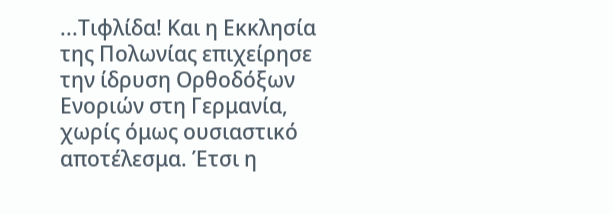...Τιφλίδα! Και η Εκκλησία της Πολωνίας επιχείρησε την ίδρυση Ορθοδόξων Ενοριών στη Γερμανία, χωρίς όμως ουσιαστικό αποτέλεσμα. Έτσι η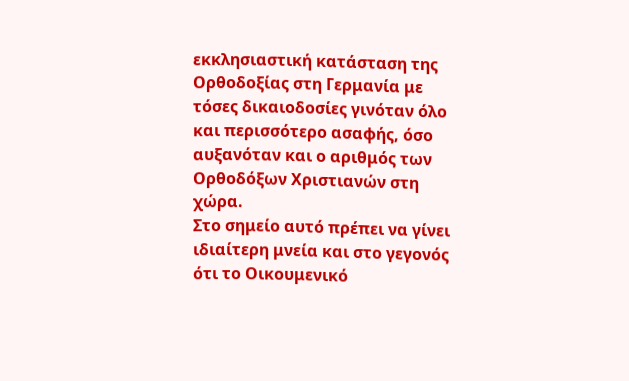εκκλησιαστική κατάσταση της Ορθοδοξίας στη Γερμανία με τόσες δικαιοδοσίες γινόταν όλο και περισσότερο ασαφής, όσο αυξανόταν και ο αριθμός των Ορθοδόξων Χριστιανών στη χώρα.
Στο σημείο αυτό πρέπει να γίνει ιδιαίτερη μνεία και στο γεγονός ότι το Οικουμενικό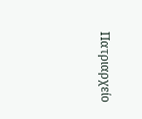Πατριαρχείο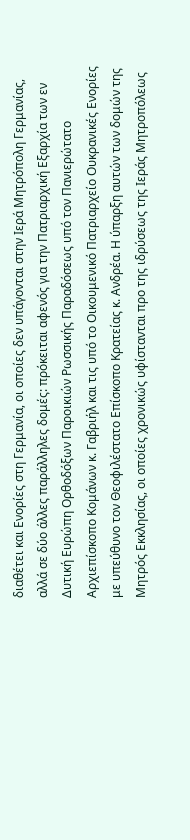διαθέτει και Ενορίες στη Γερμανία, οι οποίες δεν υπάγονται στην Ιερά Μητρόπολη Γερμανίας, αλλά σε δύο άλλες παράλληλες δομές: πρόκειται αφενός για την Πατριαρχική Εξαρχία των εν Δυτική Ευρώπη Ορθοδόξων Παροικιών Ρωσσικής Παραδόσεως υπό τον Πανιερώτατο Αρχιεπίσκοπο Κομάνων κ. Γαβριήλ και τις υπό το Οικουμενικό Πατριαρχείο Ουκρανικές Ενορίες με υπεύθυνο τον Θεοφιλέστατο Επίσκοπο Κρατείας κ. Ανδρέα. Η ύπαρξη αυτών των δομών της Μητρός Εκκλησίας, οι οποίες χρονικώς υφίστανται προ της ιδρύσεως της Ιεράς Μητροπόλεως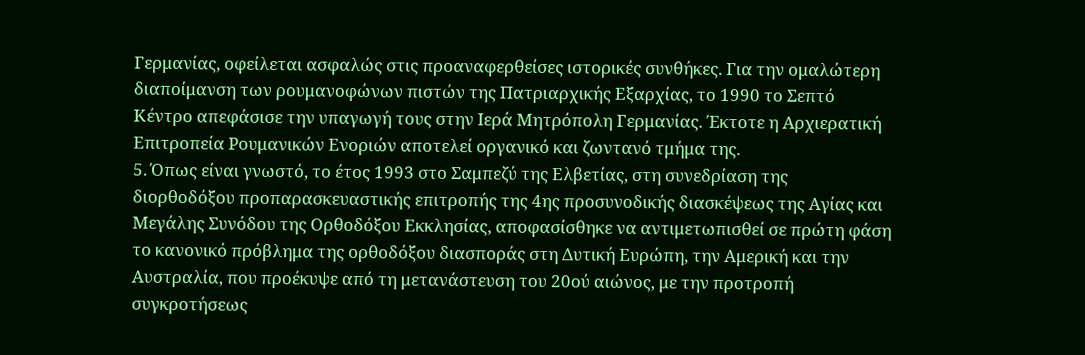Γερμανίας, οφείλεται ασφαλώς στις προαναφερθείσες ιστορικές συνθήκες. Για την ομαλώτερη διαποίμανση των ρουμανοφώνων πιστών της Πατριαρχικής Εξαρχίας, το 1990 το Σεπτό Κέντρο απεφάσισε την υπαγωγή τους στην Ιερά Μητρόπολη Γερμανίας. Έκτοτε η Αρχιερατική Επιτροπεία Ρουμανικών Ενοριών αποτελεί οργανικό και ζωντανό τμήμα της.
5. Όπως είναι γνωστό, το έτος 1993 στο Σαμπεζύ της Ελβετίας, στη συνεδρίαση της διορθοδόξου προπαρασκευαστικής επιτροπής της 4ης προσυνοδικής διασκέψεως της Αγίας και Μεγάλης Συνόδου της Ορθοδόξου Εκκλησίας, αποφασίσθηκε να αντιμετωπισθεί σε πρώτη φάση το κανονικό πρόβλημα της ορθοδόξου διασποράς στη Δυτική Ευρώπη, την Αμερική και την Αυστραλία, που προέκυψε από τη μετανάστευση του 20ού αιώνος, με την προτροπή συγκροτήσεως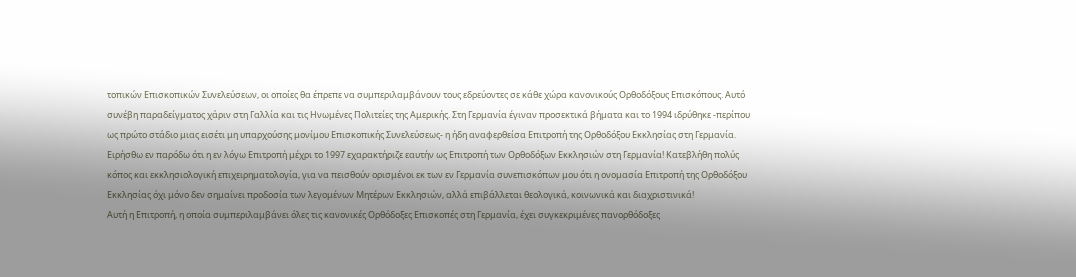τοπικών Επισκοπικών Συνελεύσεων, οι οποίες θα έπρεπε να συμπεριλαμβάνουν τους εδρεύοντες σε κάθε χώρα κανονικούς Ορθοδόξους Επισκόπους. Αυτό συνέβη παραδείγματος χάριν στη Γαλλία και τις Ηνωμένες Πολιτείες της Αμερικής. Στη Γερμανία έγιναν προσεκτικά βήματα και το 1994 ιδρύθηκε -περίπου ως πρώτο στάδιο μιας εισέτι μη υπαρχούσης μονίμου Επισκοπικής Συνελεύσεως- η ήδη αναφερθείσα Επιτροπή της Ορθοδόξου Εκκλησίας στη Γερμανία.
Ειρήσθω εν παρόδω ότι η εν λόγω Επιτροπή μέχρι το 1997 εχαρακτήριζε εαυτήν ως Επιτροπή των Ορθοδόξων Εκκλησιών στη Γερμανία! Κατεβλήθη πολύς κόπος και εκκλησιολογική επιχειρηματολογία, για να πεισθούν ορισμένοι εκ των εν Γερμανία συνεπισκόπων μου ότι η ονομασία Επιτροπή της Ορθοδόξου Εκκλησίας όχι μόνο δεν σημαίνει προδοσία των λεγομένων Μητέρων Εκκλησιών, αλλά επιβάλλεται θεολογικά, κοινωνικά και διαχριστινικά!
Αυτή η Επιτροπή, η οποία συμπεριλαμβάνει όλες τις κανονικές Ορθόδοξες Επισκοπές στη Γερμανία, έχει συγκεκριμένες πανορθόδοξες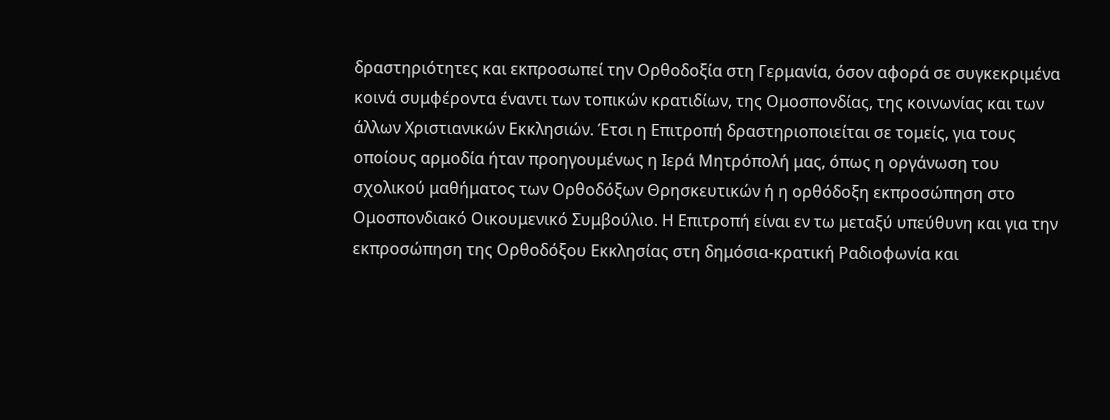δραστηριότητες και εκπροσωπεί την Ορθοδοξία στη Γερμανία, όσον αφορά σε συγκεκριμένα κοινά συμφέροντα έναντι των τοπικών κρατιδίων, της Ομοσπονδίας, της κοινωνίας και των άλλων Χριστιανικών Εκκλησιών. Έτσι η Επιτροπή δραστηριοποιείται σε τομείς, για τους οποίους αρμοδία ήταν προηγουμένως η Ιερά Μητρόπολή μας, όπως η οργάνωση του σχολικού μαθήματος των Ορθοδόξων Θρησκευτικών ή η ορθόδοξη εκπροσώπηση στο Ομοσπονδιακό Οικουμενικό Συμβούλιο. Η Επιτροπή είναι εν τω μεταξύ υπεύθυνη και για την εκπροσώπηση της Ορθοδόξου Εκκλησίας στη δημόσια-κρατική Ραδιοφωνία και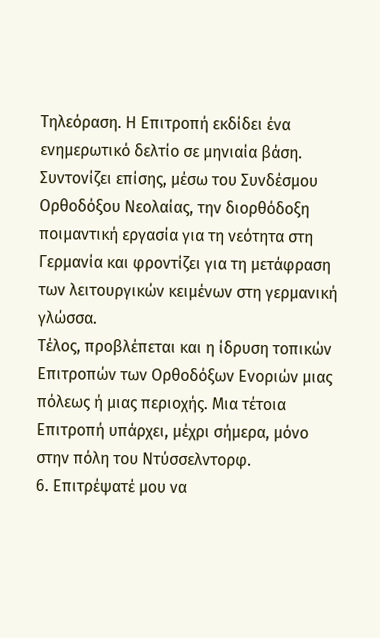Τηλεόραση. Η Επιτροπή εκδίδει ένα ενημερωτικό δελτίο σε μηνιαία βάση. Συντονίζει επίσης, μέσω του Συνδέσμου Ορθοδόξου Νεολαίας, την διορθόδοξη ποιμαντική εργασία για τη νεότητα στη Γερμανία και φροντίζει για τη μετάφραση των λειτουργικών κειμένων στη γερμανική γλώσσα.
Τέλος, προβλέπεται και η ίδρυση τοπικών Επιτροπών των Ορθοδόξων Ενοριών μιας πόλεως ή μιας περιοχής. Μια τέτοια Επιτροπή υπάρχει, μέχρι σήμερα, μόνο στην πόλη του Ντύσσελντορφ.
6. Επιτρέψατέ μου να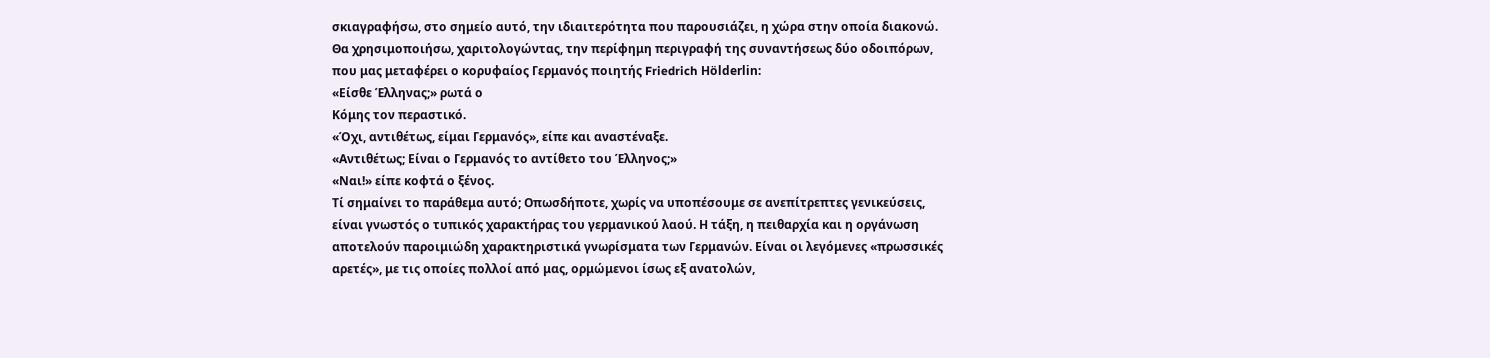σκιαγραφήσω, στο σημείο αυτό, την ιδιαιτερότητα που παρουσιάζει, η χώρα στην οποία διακονώ. Θα χρησιμοποιήσω, χαριτολογώντας, την περίφημη περιγραφή της συναντήσεως δύο οδοιπόρων, που μας μεταφέρει ο κορυφαίος Γερμανός ποιητής Friedrich Hölderlin:
«Είσθε Έλληνας;» ρωτά ο
Κόμης τον περαστικό.
«Όχι, αντιθέτως, είμαι Γερμανός», είπε και αναστέναξε.
«Αντιθέτως; Είναι ο Γερμανός το αντίθετο του Έλληνος;»
«Ναι!» είπε κοφτά ο ξένος.
Τί σημαίνει το παράθεμα αυτό; Οπωσδήποτε, χωρίς να υποπέσουμε σε ανεπίτρεπτες γενικεύσεις, είναι γνωστός ο τυπικός χαρακτήρας του γερμανικού λαού. Η τάξη, η πειθαρχία και η οργάνωση αποτελούν παροιμιώδη χαρακτηριστικά γνωρίσματα των Γερμανών. Είναι οι λεγόμενες «πρωσσικές αρετές», με τις οποίες πολλοί από μας, ορμώμενοι ίσως εξ ανατολών,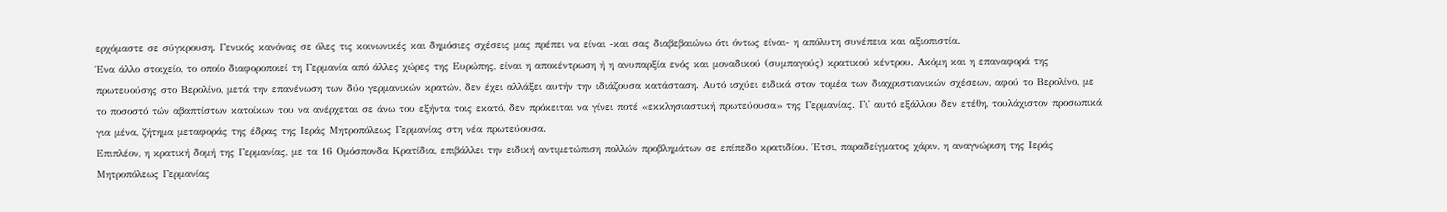ερχόμαστε σε σύγκρουση. Γενικός κανόνας σε όλες τις κοινωνικές και δημόσιες σχέσεις μας πρέπει να είναι -και σας διαβεβαιώνω ότι όντως είναι- η απόλυτη συνέπεια και αξιοπιστία.
Ένα άλλο στοιχείο, το οποίο διαφοροποιεί τη Γερμανία από άλλες χώρες της Ευρώπης, είναι η αποκέντρωση ή η ανυπαρξία ενός και μοναδικού (συμπαγούς) κρατικού κέντρου. Ακόμη και η επαναφορά της πρωτευούσης στο Βερολίνο, μετά την επανένωση των δύο γερμανικών κρατών, δεν έχει αλλάξει αυτήν την ιδιάζουσα κατάσταση. Αυτό ισχύει ειδικά στον τομέα των διαχριστιανικών σχέσεων, αφού το Βερολίνο, με το ποσοστό τών αβαπτίστων κατοίκων του να ανέρχεται σε άνω του εξήντα τοις εκατό, δεν πρόκειται να γίνει ποτέ «εκκλησιαστική πρωτεύουσα» της Γερμανίας. Γι᾽ αυτό εξάλλου δεν ετέθη, τουλάχιστον προσωπικά για μένα, ζήτημα μεταφοράς της έδρας της Ιεράς Μητροπόλεως Γερμανίας στη νέα πρωτεύουσα.
Επιπλέον, η κρατική δομή της Γερμανίας, με τα 16 Ομόσπονδα Κρατίδια, επιβάλλει την ειδική αντιμετώπιση πολλών προβλημάτων σε επίπεδο κρατιδίου. Έτσι, παραδείγματος χάριν, η αναγνώριση της Ιεράς Μητροπόλεως Γερμανίας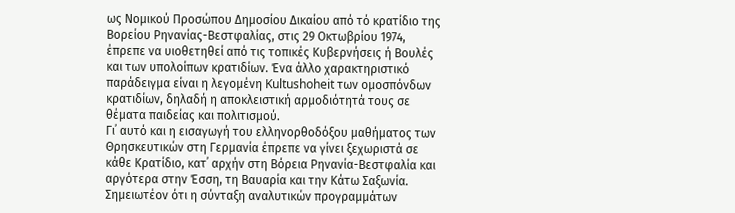ως Νομικού Προσώπου Δημοσίου Δικαίου από τό κρατίδιο της Βορείου Ρηνανίας-Βεστφαλίας, στις 29 Οκτωβρίου 1974, έπρεπε να υιοθετηθεί από τις τοπικές Κυβερνήσεις ή Βουλές και των υπολοίπων κρατιδίων. Ένα άλλο χαρακτηριστικό παράδειγμα είναι η λεγομένη Kultushoheit των ομοσπόνδων κρατιδίων, δηλαδή η αποκλειστική αρμοδιότητά τους σε θέματα παιδείας και πολιτισμού.
Γι᾽ αυτό και η εισαγωγή του ελληνορθοδόξου μαθήματος των Θρησκευτικών στη Γερμανία έπρεπε να γίνει ξεχωριστά σε κάθε Κρατίδιο, κατ᾽ αρχήν στη Βόρεια Ρηνανία-Βεστφαλία και αργότερα στην Έσση, τη Βαυαρία και την Κάτω Σαξωνία. Σημειωτέον ότι η σύνταξη αναλυτικών προγραμμάτων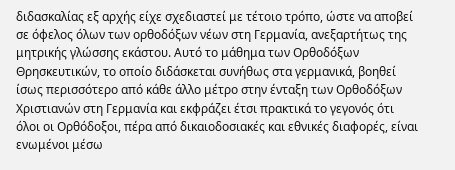διδασκαλίας εξ αρχής είχε σχεδιαστεί με τέτοιο τρόπο, ώστε να αποβεί σε όφελος όλων των ορθοδόξων νέων στη Γερμανία, ανεξαρτήτως της μητρικής γλώσσης εκάστου. Αυτό το μάθημα των Ορθοδόξων Θρησκευτικών, το οποίο διδάσκεται συνήθως στα γερμανικά, βοηθεί ίσως περισσότερο από κάθε άλλο μέτρο στην ένταξη των Ορθοδόξων Χριστιανών στη Γερμανία και εκφράζει έτσι πρακτικά το γεγονός ότι όλοι οι Ορθόδοξοι, πέρα από δικαιοδοσιακές και εθνικές διαφορές, είναι ενωμένοι μέσω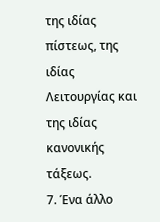της ιδίας πίστεως, της ιδίας Λειτουργίας και της ιδίας κανονικής τάξεως.
7. Ένα άλλο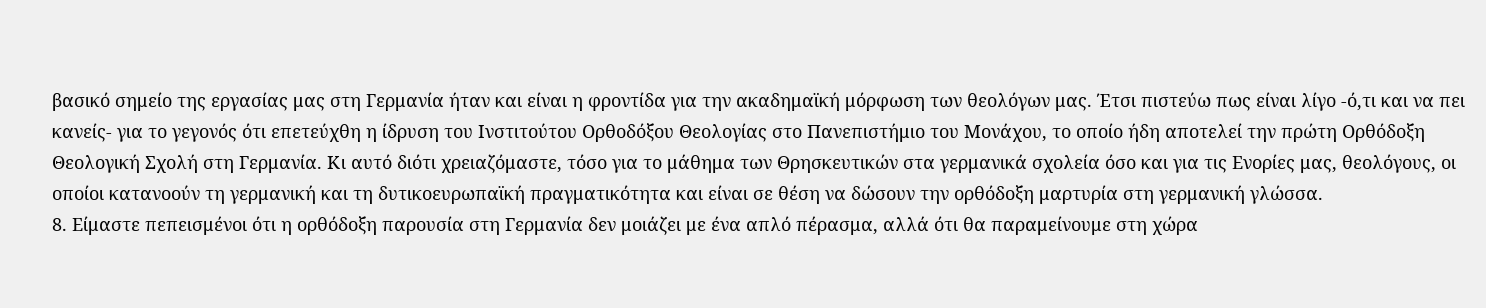βασικό σημείο της εργασίας μας στη Γερμανία ήταν και είναι η φροντίδα για την ακαδημαϊκή μόρφωση των θεολόγων μας. Έτσι πιστεύω πως είναι λίγο -ό,τι και να πει κανείς- για το γεγονός ότι επετεύχθη η ίδρυση του Ινστιτούτου Ορθοδόξου Θεολογίας στο Πανεπιστήμιο του Μονάχου, το οποίο ήδη αποτελεί την πρώτη Ορθόδοξη Θεολογική Σχολή στη Γερμανία. Κι αυτό διότι χρειαζόμαστε, τόσο για το μάθημα των Θρησκευτικών στα γερμανικά σχολεία όσο και για τις Ενορίες μας, θεολόγους, οι οποίοι κατανοούν τη γερμανική και τη δυτικοευρωπαϊκή πραγματικότητα και είναι σε θέση να δώσουν την ορθόδοξη μαρτυρία στη γερμανική γλώσσα.
8. Είμαστε πεπεισμένοι ότι η ορθόδοξη παρουσία στη Γερμανία δεν μοιάζει με ένα απλό πέρασμα, αλλά ότι θα παραμείνουμε στη χώρα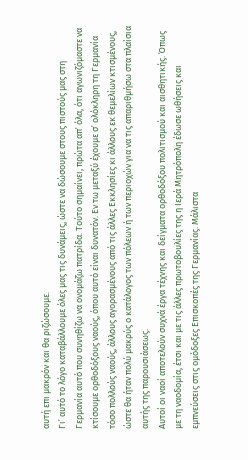αυτή επι μακρόν και θα ριζώσουμε.
Γι᾽ αυτό το λόγο καταβάλλουμε όλες μας τις δυνάμεις, ώστε να δώσουμε στους πιστούς μας στη Γερμανία αυτό που συνηθίζω να ονομάζω πατρίδα. Τούτο σημαίνει, πρώτα απ᾽ όλα, ότι αγωνιζόμαστε να κτίσουμε ορθοδόξους ναούς, όπου αυτό είναι δυνατόν. Εν τω μεταξύ έχουμε σ᾽ ολόκληρη τη Γερμανία τόσο πολλούς ναούς, άλλους αγορασμένους από τις άλλες Εκκλησίες κι άλλους εκ θεμελίων κτισμένους, ώστε θα ήταν πολύ μακρύς ο κατάλογος των πόλεων ή των περιοχών για να τις απαριθμήσω στα πλαίσια αυτής της παρουσιάσεως.
Αυτοί οι ναοί αποτελούν συχνά έργα τέχνης και δείγματα ορθοδόξου πολιτισμού και αισθητικής. Όπως με τη ναοδομία, έτσι και με τις άλλες πρωτοβουλίες της η Ιερά Μητρόπολη έδωσε ωθήσεις και εμπνεύσεις στις ομόδοξες Επισκοπές της Γερμανίας. Μάλιστα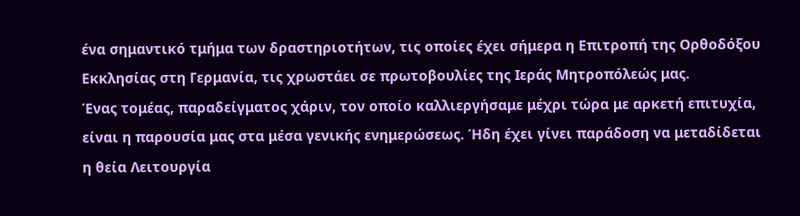ένα σημαντικό τμήμα των δραστηριοτήτων, τις οποίες έχει σήμερα η Επιτροπή της Ορθοδόξου Εκκλησίας στη Γερμανία, τις χρωστάει σε πρωτοβουλίες της Ιεράς Μητροπόλεώς μας.
Ένας τομέας, παραδείγματος χάριν, τον οποίο καλλιεργήσαμε μέχρι τώρα με αρκετή επιτυχία, είναι η παρουσία μας στα μέσα γενικής ενημερώσεως. Ήδη έχει γίνει παράδοση να μεταδίδεται η θεία Λειτουργία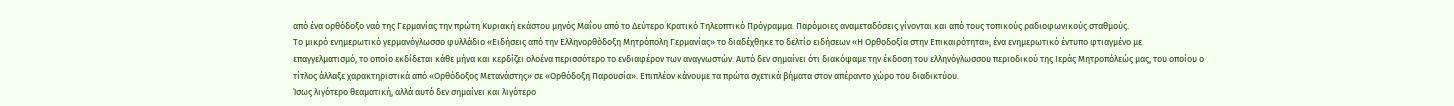από ένα ορθόδοξο ναό της Γερμανίας την πρώτη Κυριακή εκάστου μηνός Μαΐου από το Δεύτερο Κρατικό Τηλεοπτικό Πρόγραμμα. Παρόμοιες αναμεταδόσεις γίνονται και από τους τοπικούς ραδιοφωνικούς σταθμούς.
Το μικρό ενημερωτικό γερμανόγλωσσο φυλλάδιο «Ειδήσεις από την Ελληνορθόδοξη Μητρόπολη Γερμανίας» το διαδέχθηκε το δελτίο ειδήσεων «Η Ορθοδοξία στην Επικαιρότητα», ένα ενημερωτικό έντυπο φτιαγμένο με επαγγελματισμό, το οποίο εκδίδεται κάθε μήνα και κερδίζει ολοένα περισσότερο το ενδιαφέρον των αναγνωστών. Αυτό δεν σημαίνει ότι διακόψαμε την έκδοση του ελληνόγλωσσου περιοδικού της Ιεράς Μητροπόλεώς μας, του οποίου ο τίτλος άλλαξε χαρακτηριστικά από «Ορθόδοξος Μετανάστης» σε «Ορθόδοξη Παρουσία». Επιπλέον κάνουμε τα πρώτα σχετικά βήματα στον απέραντο χώρο του διαδικτύου.
Ίσως λιγότερο θεαματική, αλλά αυτό δεν σημαίνει και λιγότερο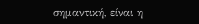σημαντική, είναι η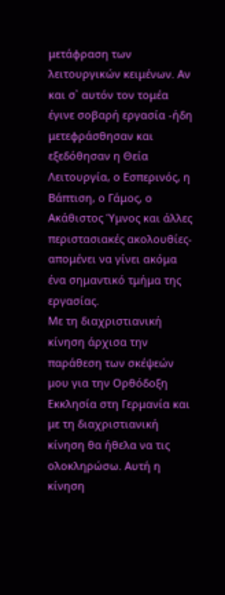μετάφραση των λειτουργικών κειμένων. Αν και σ᾽ αυτόν τον τομέα έγινε σοβαρή εργασία -ήδη μετεφράσθησαν και εξεδόθησαν η Θεία Λειτουργία, ο Εσπερινός, η Βάπτιση, ο Γάμος, ο Ακάθιστος Ύμνος και άλλες περιστασιακές ακολουθίες- απομένει να γίνει ακόμα ένα σημαντικό τμήμα της εργασίας.
Με τη διαχριστιανική κίνηση άρχισα την παράθεση των σκέψεών μου για την Ορθόδοξη Εκκλησία στη Γερμανία και με τη διαχριστιανική κίνηση θα ήθελα να τις ολοκληρώσω. Αυτή η κίνηση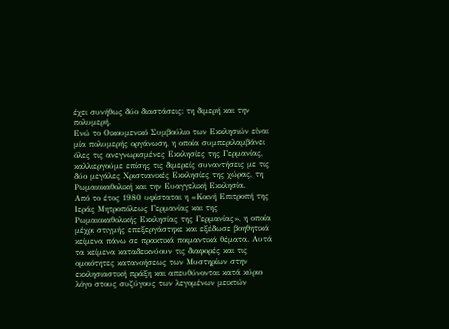έχει συνήθως δύο διαστάσεις: τη διμερή και την πολυμερή.
Ενώ το Οικουμενικό Συμβούλιο των Εκκλησιών είναι μία πολυμερής οργάνωση, η οποία συμπεριλαμβάνει όλες τις ανεγνωρισμένες Εκκλησίες της Γερμανίας, καλλιεργούμε επίσης τις διμερείς συναντήσεις με τις δύο μεγάλες Χριστιανικές Εκκλησίες της χώρας, τη Ρωμαιοκαθολική και την Ευαγγελική Εκκλησία.
Από το έτος 1980 υφίσταται η «Κοινή Επιτροπή της Ιεράς Μητροπόλεως Γερμανίας και της Ρωμαιοκαθολικής Εκκλησίας της Γερμανίας», η οποία μέχρι στιγμής επεξεργάστηκε και εξέδωσε βοηθητικά κείμενα πάνω σε πρακτικά ποιμαντικά θέματα. Αυτά τα κείμενα καταδεικνύουν τις διαφορές και τις ομοιότητες κατανοήσεως των Μυστηρίων στην εκκλησιαστική πράξη και απευθύνονται κατά κύριο λόγο στους συζύγους των λεγομένων μεικτών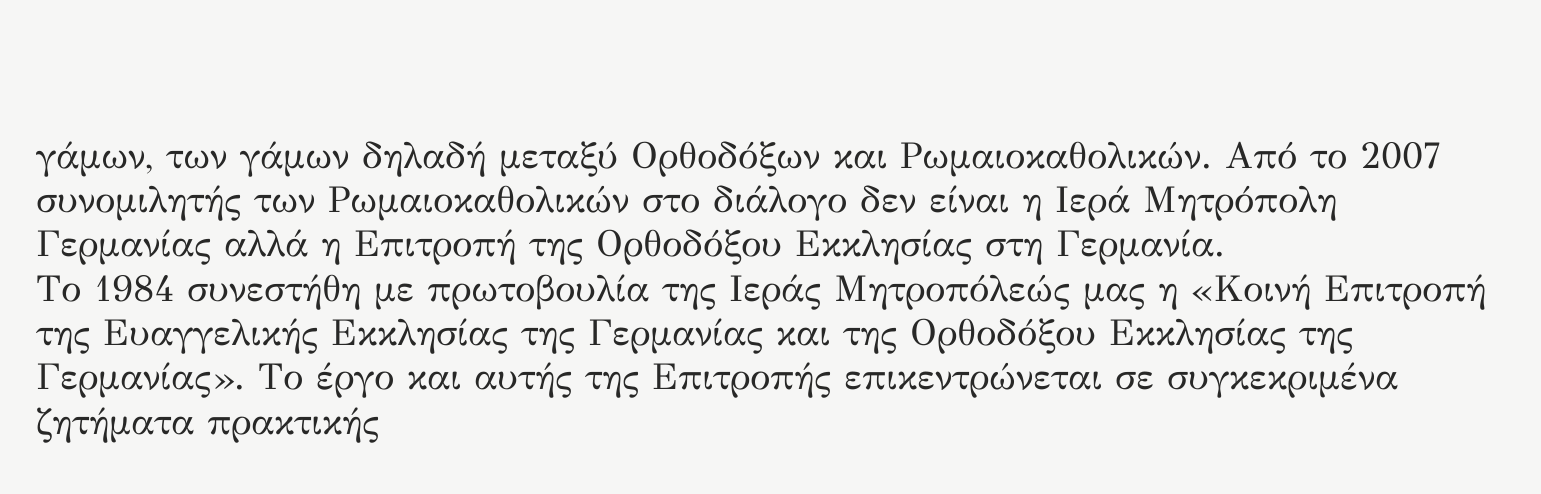γάμων, των γάμων δηλαδή μεταξύ Ορθοδόξων και Ρωμαιοκαθολικών. Από το 2007 συνομιλητής των Ρωμαιοκαθολικών στο διάλογο δεν είναι η Ιερά Μητρόπολη Γερμανίας αλλά η Επιτροπή της Ορθοδόξου Εκκλησίας στη Γερμανία.
Το 1984 συνεστήθη με πρωτοβουλία της Ιεράς Μητροπόλεώς μας η «Κοινή Επιτροπή της Ευαγγελικής Εκκλησίας της Γερμανίας και της Ορθοδόξου Εκκλησίας της Γερμανίας». Το έργο και αυτής της Επιτροπής επικεντρώνεται σε συγκεκριμένα ζητήματα πρακτικής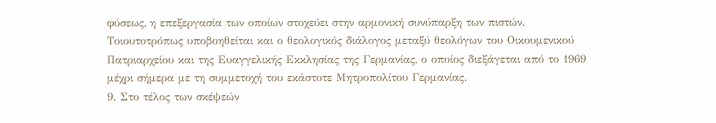φύσεως, η επεξεργασία των οποίων στοχεύει στην αρμονική συνύπαρξη των πιστών. Τοιουτοτρόπως υποβοηθείται και ο θεολογικός διάλογος μεταξύ θεολόγων του Οικουμενικού Πατριαρχείου και της Ευαγγελικής Εκκλησίας της Γερμανίας, ο οποίος διεξάγεται από το 1969 μέχρι σήμερα με τη συμμετοχή του εκάστοτε Μητροπολίτου Γερμανίας.
9. Στο τέλος των σκέψεών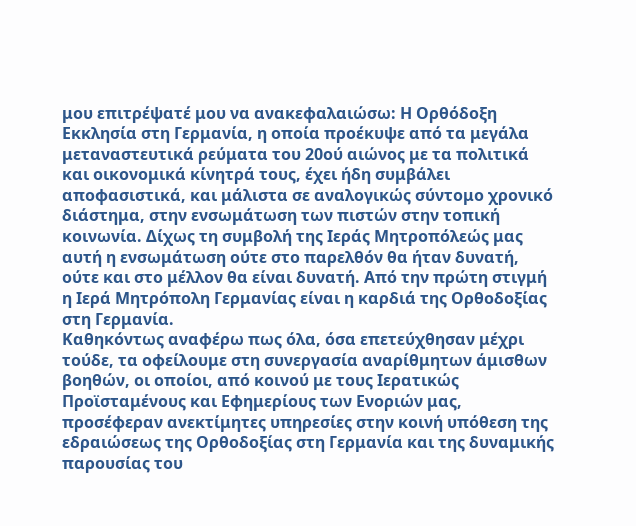μου επιτρέψατέ μου να ανακεφαλαιώσω: Η Ορθόδοξη Εκκλησία στη Γερμανία, η οποία προέκυψε από τα μεγάλα μεταναστευτικά ρεύματα του 20ού αιώνος με τα πολιτικά και οικονομικά κίνητρά τους, έχει ήδη συμβάλει αποφασιστικά, και μάλιστα σε αναλογικώς σύντομο χρονικό διάστημα, στην ενσωμάτωση των πιστών στην τοπική κοινωνία. Δίχως τη συμβολή της Ιεράς Μητροπόλεώς μας αυτή η ενσωμάτωση ούτε στο παρελθόν θα ήταν δυνατή, ούτε και στο μέλλον θα είναι δυνατή. Από την πρώτη στιγμή η Ιερά Μητρόπολη Γερμανίας είναι η καρδιά της Ορθοδοξίας στη Γερμανία.
Καθηκόντως αναφέρω πως όλα, όσα επετεύχθησαν μέχρι τούδε, τα οφείλουμε στη συνεργασία αναρίθμητων άμισθων βοηθών, οι οποίοι, από κοινού με τους Ιερατικώς Προϊσταμένους και Εφημερίους των Ενοριών μας, προσέφεραν ανεκτίμητες υπηρεσίες στην κοινή υπόθεση της εδραιώσεως της Ορθοδοξίας στη Γερμανία και της δυναμικής παρουσίας του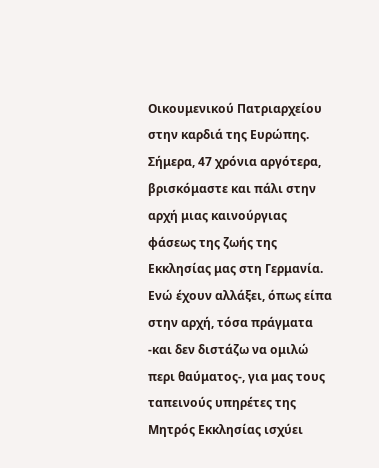Οικουμενικού Πατριαρχείου στην καρδιά της Ευρώπης.
Σήμερα, 47 χρόνια αργότερα, βρισκόμαστε και πάλι στην αρχή μιας καινούργιας φάσεως της ζωής της Εκκλησίας μας στη Γερμανία. Ενώ έχουν αλλάξει, όπως είπα στην αρχή, τόσα πράγματα -και δεν διστάζω να ομιλώ περι θαύματος-, για μας τους ταπεινούς υπηρέτες της Μητρός Εκκλησίας ισχύει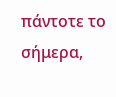πάντοτε το σήμερα,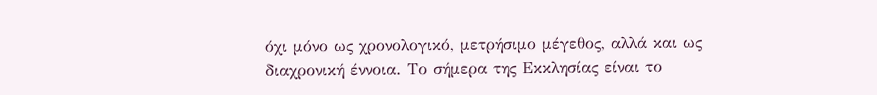όχι μόνο ως χρονολογικό, μετρήσιμο μέγεθος, αλλά και ως διαχρονική έννοια. Tο σήμερα της Εκκλησίας είναι το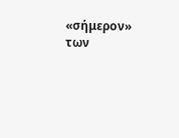«σήμερον» των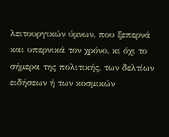λειτουργικών ύμνων, που ξεπερνά και υπερνικά τον χρόνο, κι όχι το σήμερα της πολιτικής, των δελτίων ειδήσεων ή των κοσμικών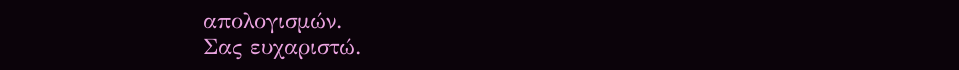απολογισμών.
Σας ευχαριστώ.